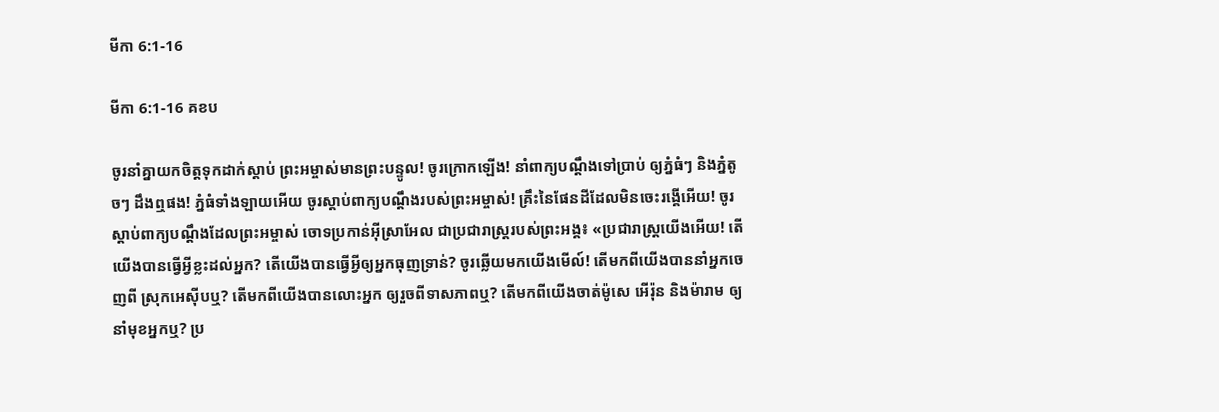មីកា 6:1-16

មីកា 6:1-16 គខប

ចូរនាំគ្នាយកចិត្តទុកដាក់ស្ដាប់ ព្រះ‌អម្ចាស់មានព្រះ‌បន្ទូល! ចូរក្រោកឡើង! នាំពាក្យបណ្ដឹងទៅប្រាប់ ឲ្យភ្នំធំៗ និងភ្នំតូចៗ ដឹងឮផង! ភ្នំធំទាំង‌ឡាយអើយ ចូរស្ដាប់ពាក្យបណ្ដឹងរបស់ព្រះ‌អម្ចាស់! គ្រឹះនៃផែនដីដែលមិនចេះរង្គើអើយ! ចូរស្ដាប់ពាក្យបណ្ដឹងដែលព្រះ‌អម្ចាស់ ចោទប្រកាន់អ៊ីស្រា‌អែល ជាប្រជា‌រាស្ត្ររបស់ព្រះអង្គ៖ «ប្រជា‌រាស្ត្រយើងអើយ! តើយើងបានធ្វើអ្វីខ្លះដល់អ្នក? តើយើងបានធ្វើអ្វីឲ្យអ្នកធុញ‌ទ្រាន់? ចូរឆ្លើយមកយើងមើល៍! តើមកពីយើងបាននាំអ្នកចេញពី ស្រុកអេស៊ីបឬ? តើមកពីយើងបានលោះអ្នក ឲ្យរួចពីទាស‌ភាពឬ? តើមកពីយើងចាត់ម៉ូសេ អើរ៉ុន និងម៉ារាម ឲ្យនាំមុខអ្នកឬ? ប្រ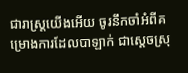ជា‌រាស្ត្រយើងអើយ ចូរនឹកចាំអំពីគម្រោង‌ការដែលបាឡាក់ ជាស្ដេចស្រុ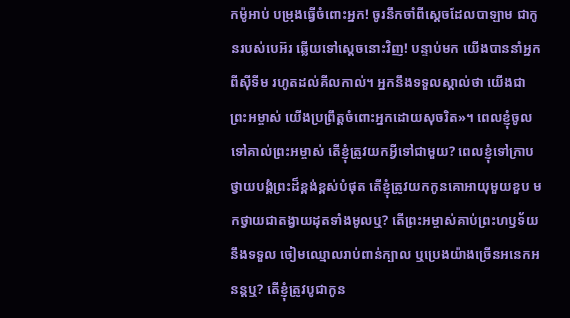កម៉ូអាប់ បម្រុងធ្វើចំពោះអ្នក! ចូរនឹកចាំពីស្ដេចដែលបាឡាម ជាកូនរបស់បេអ៊រ ឆ្លើយទៅស្ដេចនោះវិញ! បន្ទាប់មក យើងបាននាំអ្នកពីស៊ីទីម រហូតដល់គីល‌កាល់។ អ្នកនឹងទទួលស្គាល់ថា យើងជាព្រះ‌អម្ចាស់ យើងប្រព្រឹត្តចំពោះអ្នកដោយសុចរិត»។ ពេលខ្ញុំចូលទៅគាល់ព្រះ‌អម្ចាស់ តើខ្ញុំត្រូវយកអ្វីទៅជាមួយ? ពេលខ្ញុំទៅក្រាបថ្វាយ‌បង្គំព្រះដ៏ខ្ពង់‌ខ្ពស់បំផុត តើខ្ញុំត្រូវយកកូនគោអាយុមួយខួប មកថ្វាយជាតង្វាយដុតទាំងមូលឬ? តើព្រះ‌អម្ចាស់គាប់ព្រះ‌ហឫទ័យនឹងទទួល ចៀមឈ្មោលរាប់ពាន់ក្បាល ឬប្រេងយ៉ាងច្រើនអនេក‌អនន្តឬ? តើខ្ញុំត្រូវបូជាកូន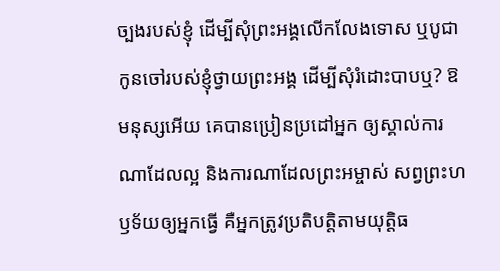ច្បងរបស់ខ្ញុំ ដើម្បីសុំព្រះអង្គលើក‌លែងទោស ឬបូជាកូនចៅរបស់ខ្ញុំថ្វាយព្រះអង្គ ដើម្បីសុំរំដោះបាបឬ? ឱមនុស្សអើយ គេបានប្រៀន‌ប្រដៅអ្នក ឲ្យស្គាល់ការណាដែលល្អ និងការណាដែលព្រះ‌អម្ចាស់ សព្វព្រះ‌ហឫទ័យឲ្យអ្នកធ្វើ គឺអ្នកត្រូវប្រតិបត្តិតាមយុត្តិធ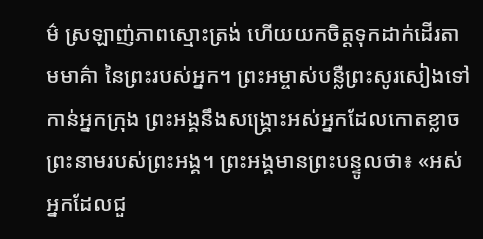ម៌ ស្រឡាញ់ភាពស្មោះត្រង់ ហើយយកចិត្តទុកដាក់ដើរតាមមាគ៌ា នៃព្រះរបស់អ្នក។ ព្រះ‌អម្ចាស់បន្លឺព្រះ‌សូរសៀងទៅកាន់អ្នកក្រុង ព្រះអង្គនឹងសង្គ្រោះអស់អ្នកដែលកោតខ្លាច ព្រះ‌នាមរបស់ព្រះអង្គ។ ព្រះអង្គមានព្រះ‌បន្ទូលថា៖ «អស់អ្នកដែលជួ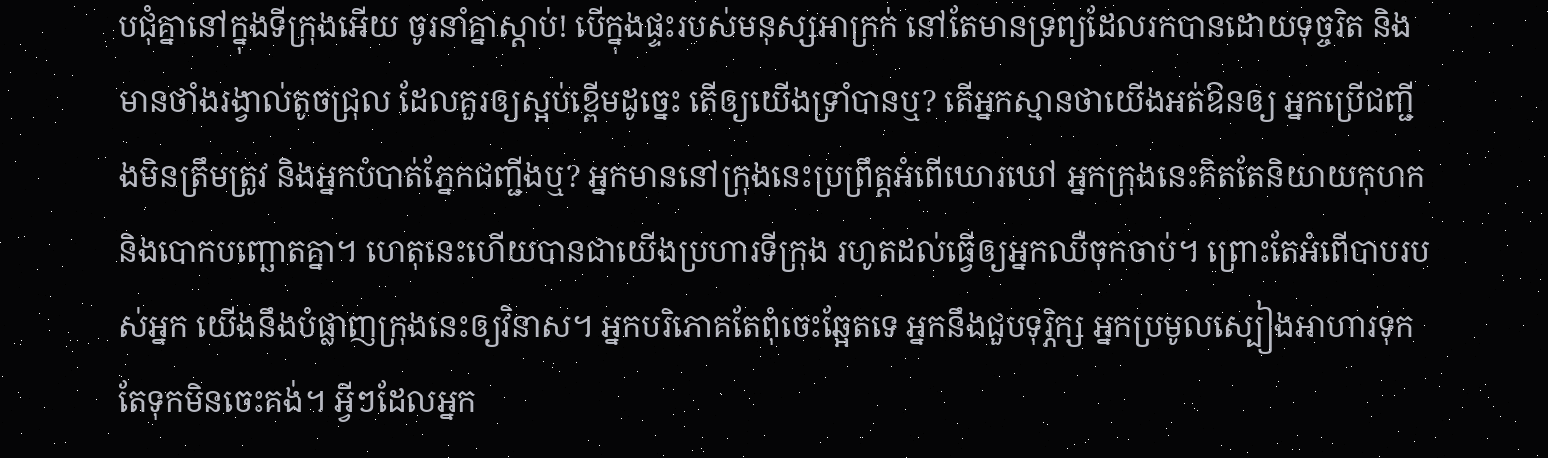ប‌ជុំគ្នានៅក្នុងទីក្រុងអើយ ចូរនាំគ្នាស្ដាប់! បើក្នុងផ្ទះរបស់មនុស្សអាក្រក់ នៅតែមានទ្រព្យដែលរកបានដោយទុច្ចរិត និងមានថាំងរង្វាល់តូចជ្រុល ដែលគួរឲ្យស្អប់ខ្ពើមដូច្នេះ តើឲ្យយើងទ្រាំបានឬ? តើអ្នកស្មានថាយើងអត់‌ឱនឲ្យ អ្នកប្រើជញ្ជីងមិនត្រឹមត្រូវ និងអ្នកបំបាត់ភ្នែកជញ្ជីងឬ? អ្នកមាននៅក្រុងនេះប្រព្រឹត្តអំពើឃោរ‌ឃៅ អ្នកក្រុងនេះគិតតែនិយាយកុហក និងបោកបញ្ឆោតគ្នា។ ហេតុនេះហើយបានជាយើងប្រហារទីក្រុង រហូតដល់ធ្វើឲ្យអ្នកឈឺចុកចាប់។ ព្រោះតែអំពើបាបរបស់អ្នក យើងនឹងបំផ្លាញក្រុងនេះឲ្យវិនាស។ អ្នកបរិភោគតែពុំចេះឆ្អែតទេ អ្នកនឹងជួបទុរ្ភិក្ស អ្នកប្រមូលស្បៀងអាហារទុក តែទុកមិនចេះគង់។ អ្វីៗដែលអ្នក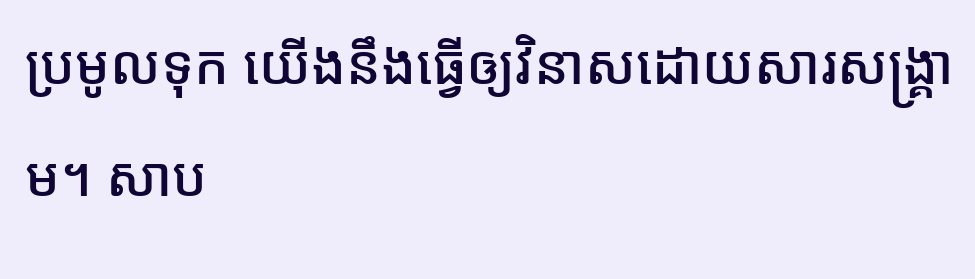ប្រមូលទុក យើងនឹងធ្វើឲ្យវិនាសដោយសារសង្គ្រាម។ សាប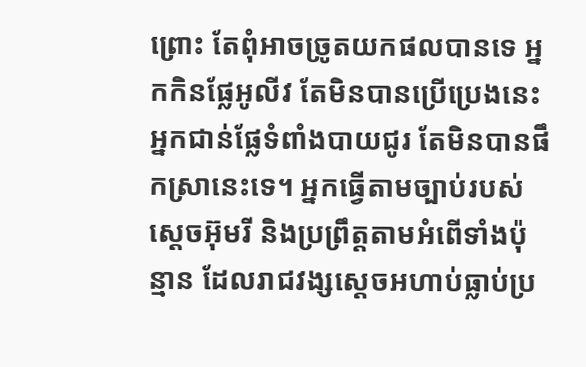ព្រោះ តែពុំអាចច្រូតយកផលបានទេ អ្នកកិនផ្លែអូលីវ តែមិនបានប្រើប្រេងនេះ អ្នកជាន់ផ្លែទំពាំង‌បាយជូរ តែមិនបានផឹកស្រានេះទេ។ អ្នកធ្វើតាមច្បាប់របស់ស្ដេចអ៊ុមរី និងប្រព្រឹត្តតាមអំពើទាំងប៉ុន្មាន ដែលរាជ‌វង្សស្ដេចអហាប់ធ្លាប់ប្រ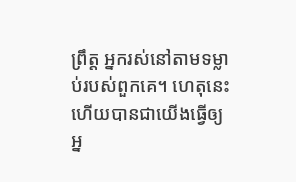ព្រឹត្ត អ្នករស់នៅតាមទម្លាប់របស់ពួកគេ។ ហេតុនេះហើយបានជាយើងធ្វើឲ្យអ្ន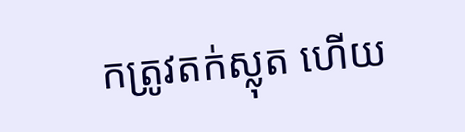កត្រូវតក់‌ស្លុត ហើយ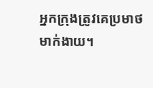អ្នកក្រុងត្រូវគេប្រមាថមាក់‌ងាយ។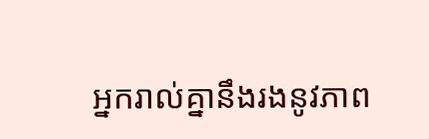អ្នករាល់គ្នានឹងរងនូវភាព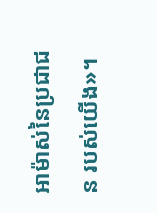អាម៉ាស់នៃប្រជា‌ជន របស់យើង»។